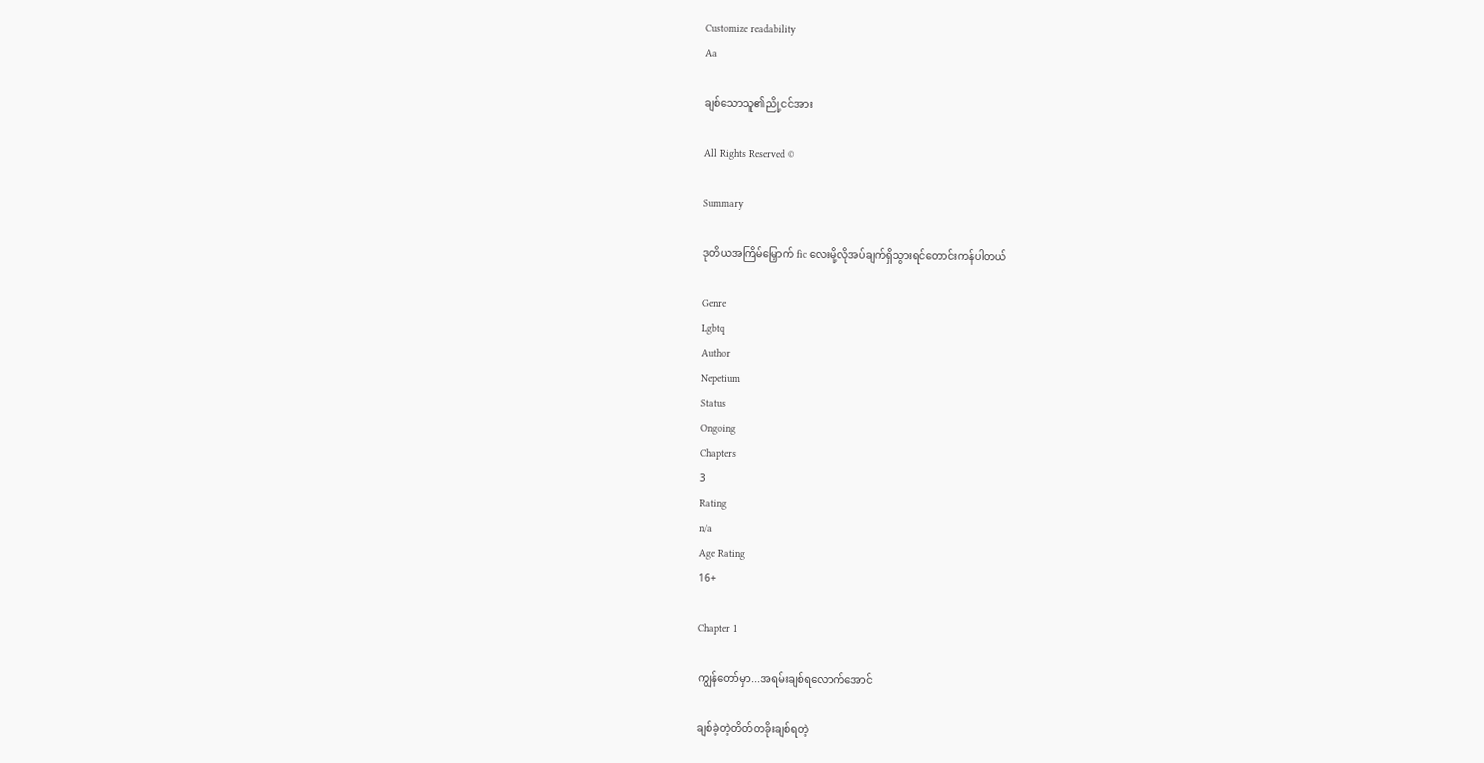Customize readability
Aa

ချစ်သောသူ၏ညို့ငင်အား

All Rights Reserved ©

Summary

ဒုတိယအကြိမ်မြှောက် fic လေးမို့လိုအပ်ချက်ရှိသွားရင်တောင်းကန်ပါတယ်

Genre
Lgbtq
Author
Nepetium
Status
Ongoing
Chapters
3
Rating
n/a
Age Rating
16+

Chapter 1

ကျွန်တော်မှာ...အရမ်းချစ်ရလောက်အောင်

ချစ်ခဲ့တဲ့တိတ်တခိုးချစ်ရတဲ့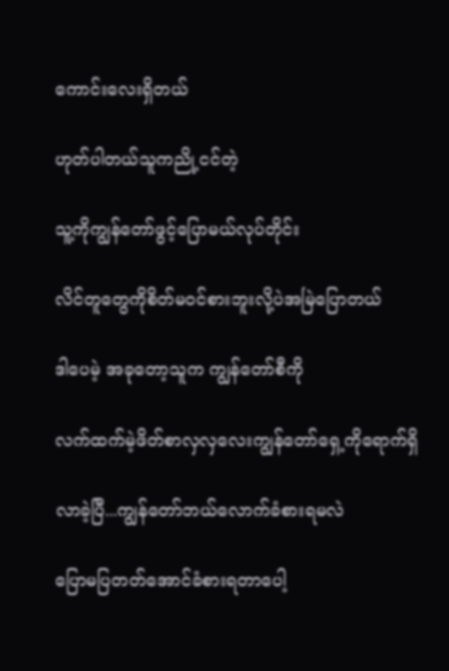ကောင်းလေးရှိတယ်

ဟုတ်ပါတယ်သူကညို့ငင်တဲ့

သူ့ကိုကျွန်တော်ဖွင့်ပြောမယ်လုပ်တိုင်း

လိင်တူတွေကိုစိတ်မဝင်စားဘူးလို့ပဲအမြဲပြောတယ်

ဒါပေမဲ့ အခုတော့သူက ကျွန်တော်စီကို

လက်ထက်မဲ့ဖိတ်စာလှလှလေးကျွန်တော်ရှေ့ကိုရောက်ရှိ

လာခဲ့ပြီ...ကျွန်တော်ဘယ်လောက်ခံစားရမလဲ

ပြောမပြတတ်အောင်ခံစားရတာပေါ့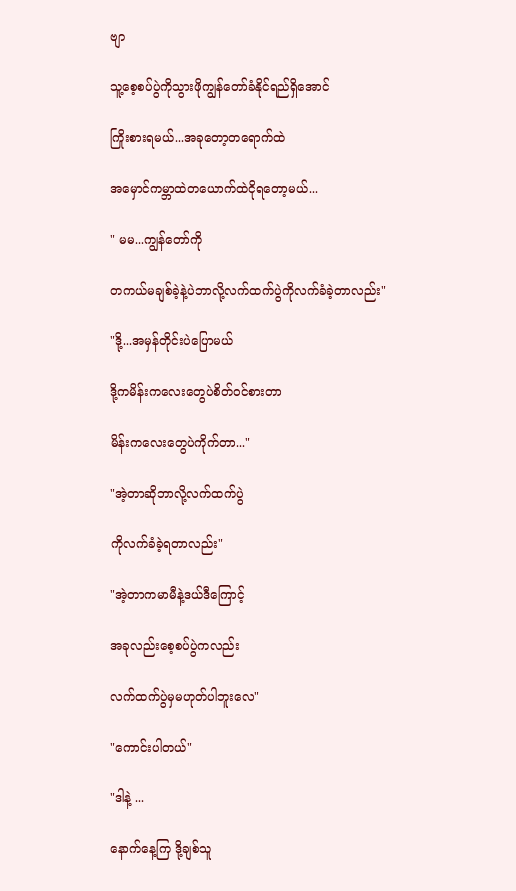ဗျာ

သူ့စေ့စပ်ပွဲကိုသွားဖိုကျွန်တော်ခံနိုင်ရည်ရှိအောင်

ကြိုးစားရမယ်...အခုတော့တရောက်ထဲ

အမှောင်ကမ္ဘာထဲတယောက်ထဲငိုရတော့မယ်...

" မမ...ကျွန်တော်ကို

တကယ်မချစ်ခဲ့နဲ့ပဲဘာလို့လက်ထက်ပွဲကိုလက်ခံခဲ့တာလည်း"

"ဒို့...အမှန်တိုင်းပဲပြောမယ်

ဒို့ကမိန်းကလေးတွေပဲစိတ်ဝင်စားတာ

မိန်းကလေးတွေပဲကိုက်တာ..."

"အဲ့တာဆိုဘာလို့လက်ထက်ပွဲ

ကိုလက်ခံခဲ့ရတာလည်း"

"အဲ့တာကမာမီနဲ့ဒယ်ဒီကြောင့်

အခုလည်းစေ့စပ်ပွဲကလည်း

လက်ထက်ပွဲမှမဟုတ်ပါဘူးလေ"

"ကောင်းပါတယ်"

"ဒါနဲ့ ...

နောက်နေ့ကြ ဒို့ချစ်သူ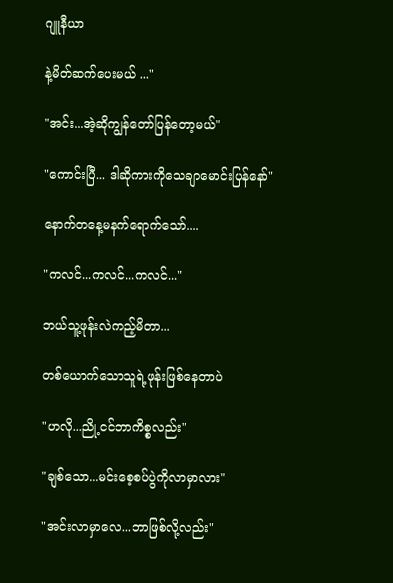ဂျူနီယာ

နဲ့မိတ်ဆက်ပေးမယ် ..."

"အင်း...အဲ့ဆိုကျွန်တော်ပြန်တော့မယ်"

"ကောင်းပြီ... ဒါဆိုကားကိုသေချာမောင်းပြန်နော်"

နောက်တနေ့မနက်ရောက်သော်....

"ကလင်...ကလင်...ကလင်..."

ဘယ်သူ့ဖုန်းလဲကည့်မိတာ...

တစ်ယောက်သောသူရဲ့ဖုန်းဖြစ်နေတာပဲ

"ဟလို...ညို့ငင်ဘာကိစ္စလည်း"

"ချစ်သော...မင်းစေ့စပ်ပွဲကိုလာမှာလား"

"အင်းလာမှာလေ...ဘာဖြစ်လို့လည်း"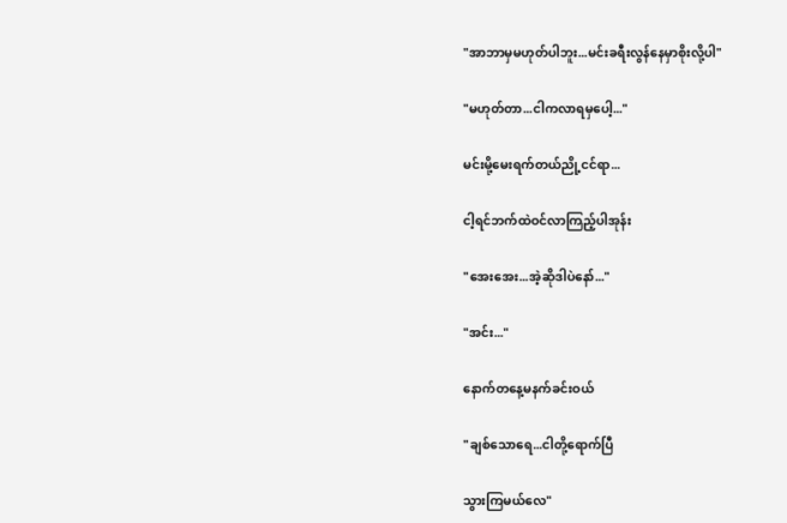"အာဘာမှမဟုတ်ပါဘူး...မင်းခရီးလွန်နေမှာစိုးလို့ပါ"

"မဟုတ်တာ...ငါကလာရမှပေါ့..."

မင်းမို့မေးရက်တယ်ညို့ငင်ရာ...

ငါ့ရင်ဘက်ထဲဝင်လာကြည့်ပါအုန်း

"အေးအေး...အဲ့ဆိုဒါပဲနော်..."

"အင်း..."

နောက်တနေ့မနက်ခင်းဝယ်

"ချစ်သောရေ...ငါတို့ရောက်ပြီ

သွားကြမယ်လေ"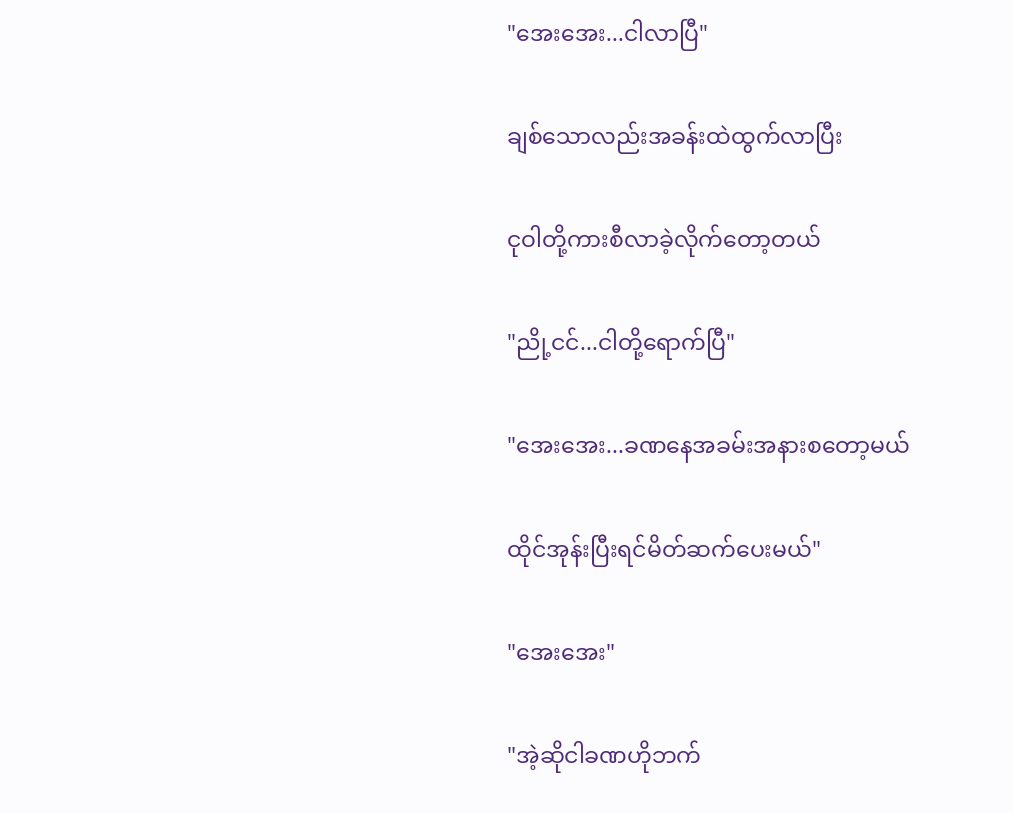"အေးအေး...ငါလာပြီ"

ချစ်သောလည်းအခန်းထဲထွက်လာပြီး

ငုဝါတို့ကားစီလာခဲ့လိုက်တော့တယ်

"ညို့ငင်...ငါတို့ရောက်ပြီ"

"အေးအေး...ခဏနေအခမ်းအနားစတော့မယ်

ထိုင်အုန်းပြီးရင်မိတ်ဆက်ပေးမယ်"

"အေးအေး"

"အဲ့ဆိုငါခဏဟိုဘက်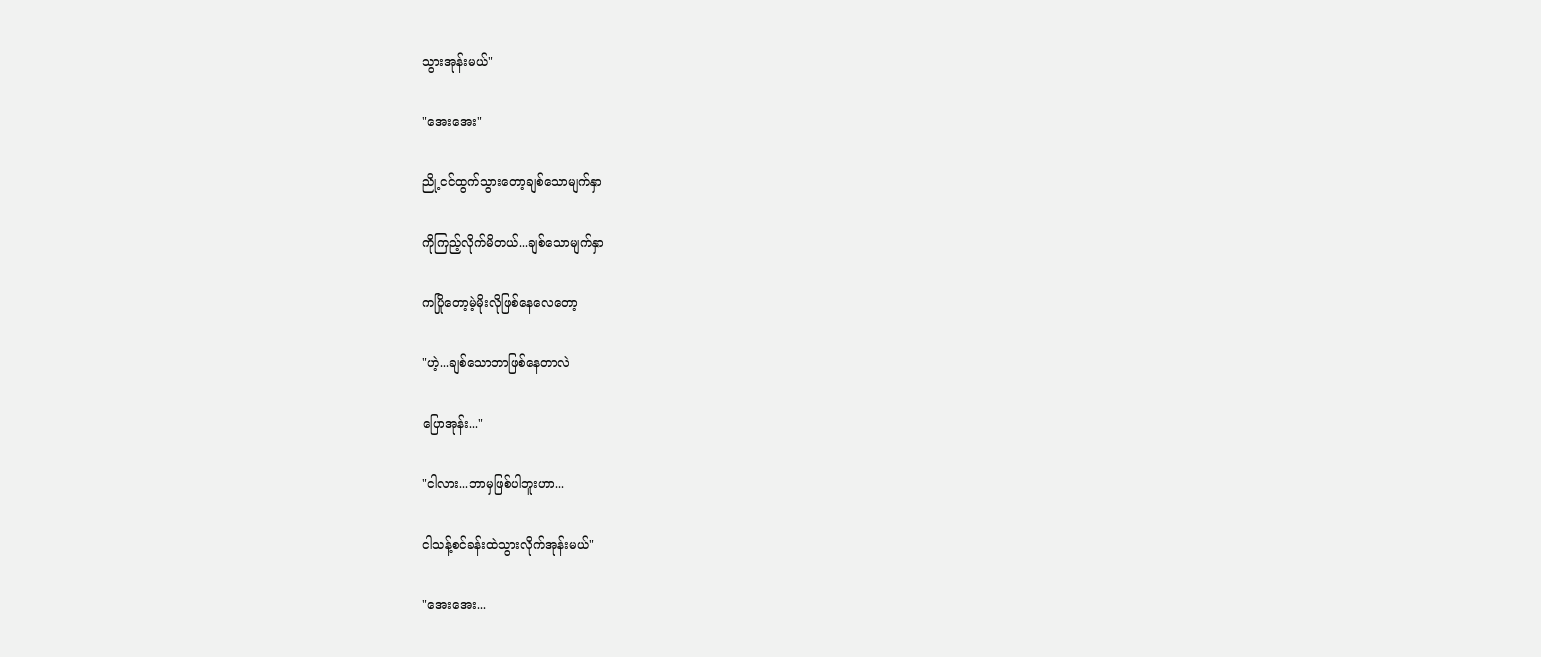သွားအုန်းမယ်"

"အေးအေး"

ညို့ငင်ထွက်သွားတော့ချစ်သောမျက်နှာ

ကိုကြည့်လိုက်မိတယ်...ချစ်သောမျက်နှာ

ကပြိုတော့မဲ့မိုးလိုဖြစ်နေလေတော့

"ဟဲ့...ချစ်သောဘာဖြစ်နေတာလဲ

ပြောအုန်း..."

"ငါလား...ဘာမှဖြစ်ပါဘူးဟာ...

ငါသန့်စင်ခန်းထဲသွားလိုက်အုန်းမယ်"

"အေးအေး...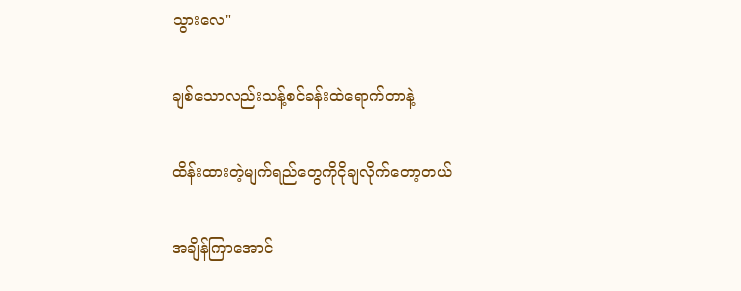သွားလေ"

ချစ်သောလည်းသန့်စင်ခန်းထဲရောက်တာနဲ့

ထိန်းထားတဲ့မျက်ရည်တွေကိုငိုချလိုက်တော့တယ်

အချိန်ကြာအောင်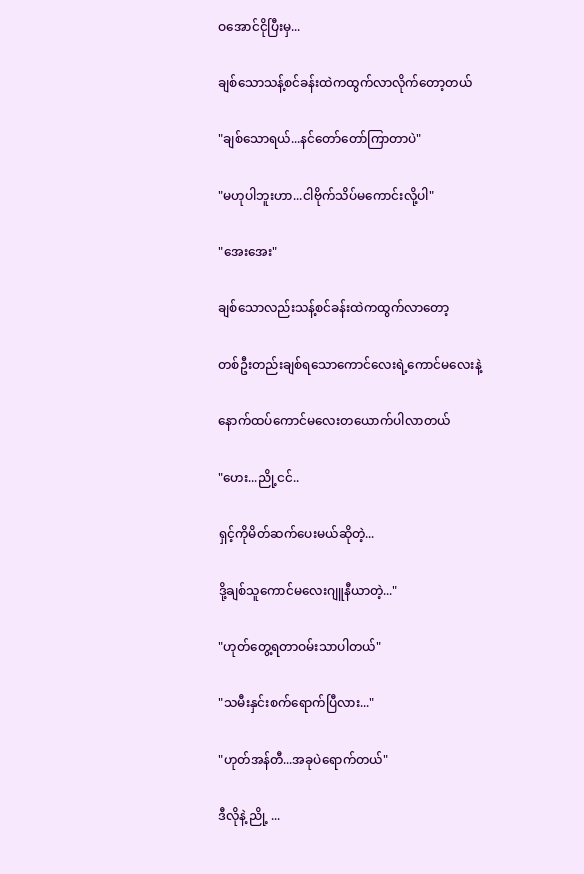ဝအောင်ငိုပြီးမှ...

ချစ်သောသန့်စင်ခန်းထဲကထွက်လာလိုက်တော့တယ်

"ချစ်သောရယ်...နင်တော်တော်ကြာတာပဲ"

"မဟုပါဘူးဟာ...ငါဗိုက်သိပ်မကောင်းလို့ပါ"

"အေးအေး"

ချစ်သောလည်းသန့်စင်ခန်းထဲကထွက်လာတော့

တစ်ဦးတည်းချစ်ရသောကောင်လေးရဲ့ကောင်မလေးနဲ့

နောက်ထပ်ကောင်မလေးတယောက်ပါလာတယ်

"ဟေး...ညို့ငင်..

ရှင့်ကိုမိတ်ဆက်ပေးမယ်ဆိုတဲ့...

ဒို့ချစ်သူကောင်မလေးဂျူနီယာတဲ့..."

"ဟုတ်တွေ့ရတာဝမ်းသာပါတယ်"

"သမီးနှင်းစက်ရောက်ပြီလား..."

"ဟုတ်အန်တီ...အခုပဲရောက်တယ်"

ဒီလိုနဲ့ ညို့ ...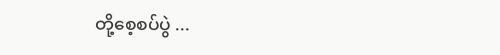တို့စေ့စပ်ပွဲ ...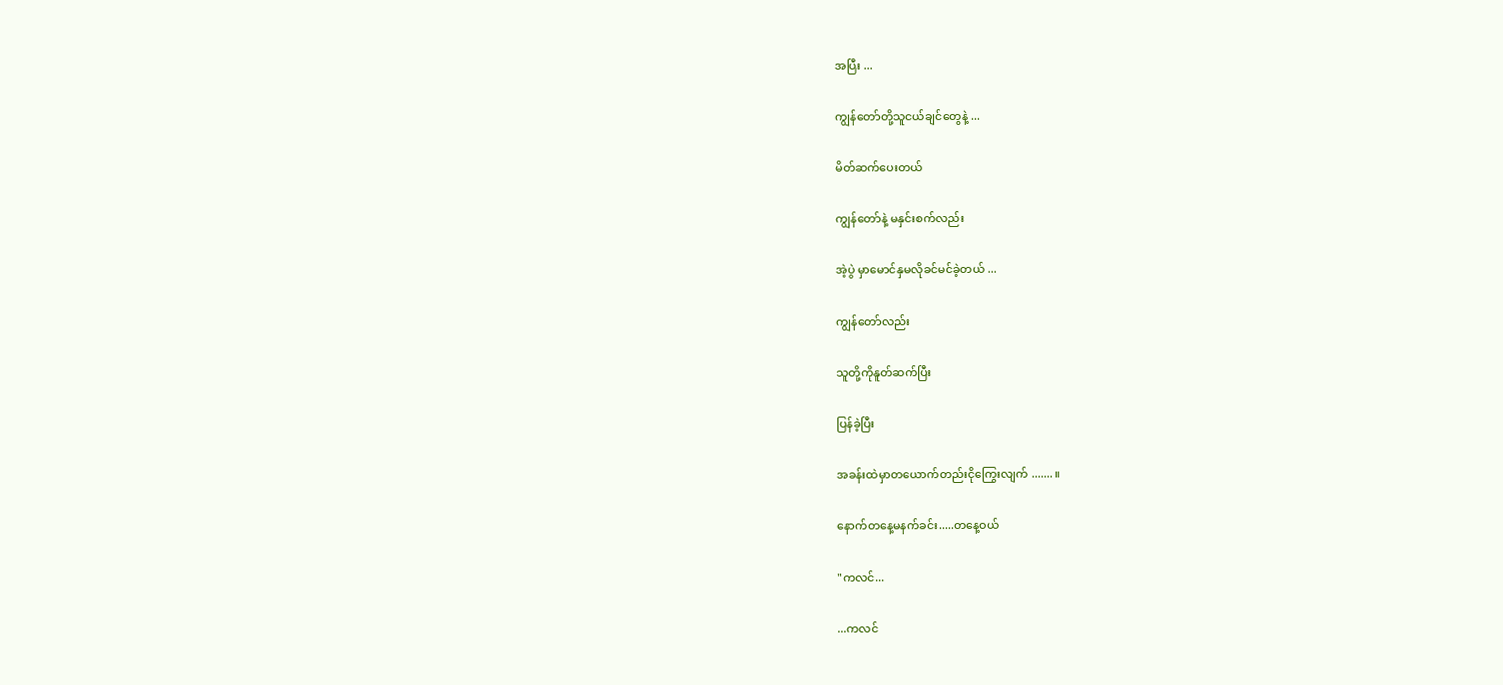အပြီး ...

ကျွန်တော်တို့သူငယ်ချင်တွေနဲ့ ...

မိတ်ဆက်ပေးတယ်

ကျွန်တော်နဲ့ မနှင်းစက်လည်း

အဲ့ပွဲ မှာမောင်နှမလိုခင်မင်ခဲ့တယ် ...

ကျွန်တော်လည်း

သူတို့ကိုနူတ်ဆက်ပြီး

ပြန်ခဲ့ပြီး

အခန်းထဲမှာတယောက်တည်းငိုကြွေးလျက် ....... ။

နောက်တနေ့မနက်ခင်း.....တနေ့ဝယ်

"ကလင်...

...ကလင်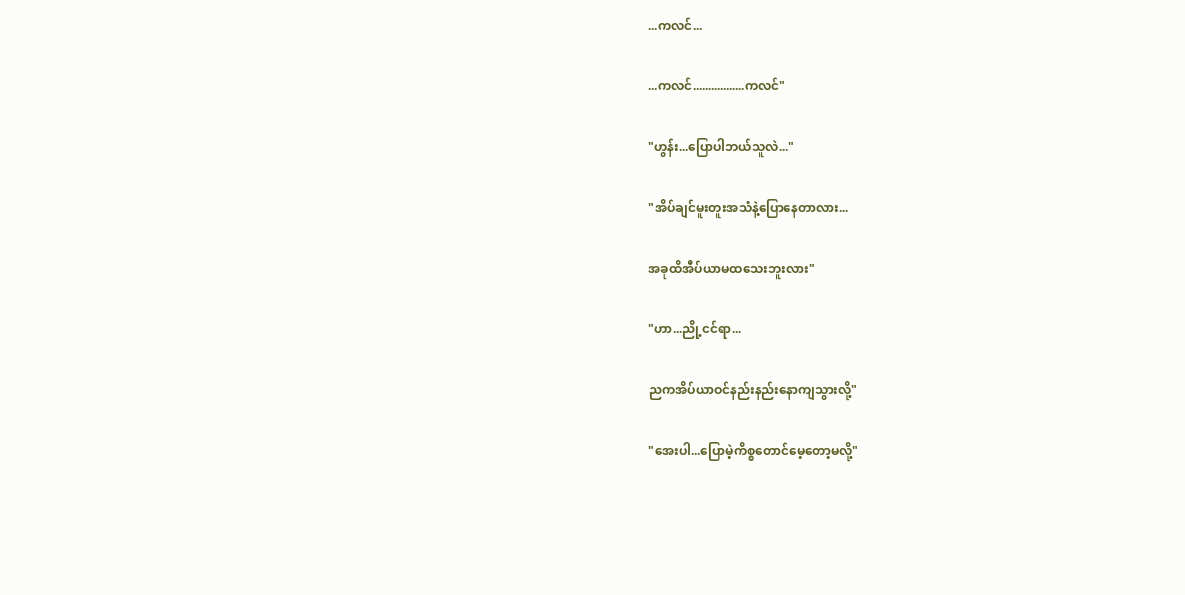...ကလင်...

...ကလင်.................ကလင်"

"ဟွန်း...ပြောပါဘယ်သူလဲ..."

"အိပ်ချင်မူးတူးအသံနဲ့ပြောနေတာလား...

အခုထိအီပ်ယာမထသေးဘူးလား"

"ဟာ...ညို့ငင်ရာ...

ညကအိပ်ယာဝင်နည်းနည်းနောကျသွားလို့"

"အေးပါ...ပြောမဲ့ကိစ္စတောင်မေ့တော့မလို့"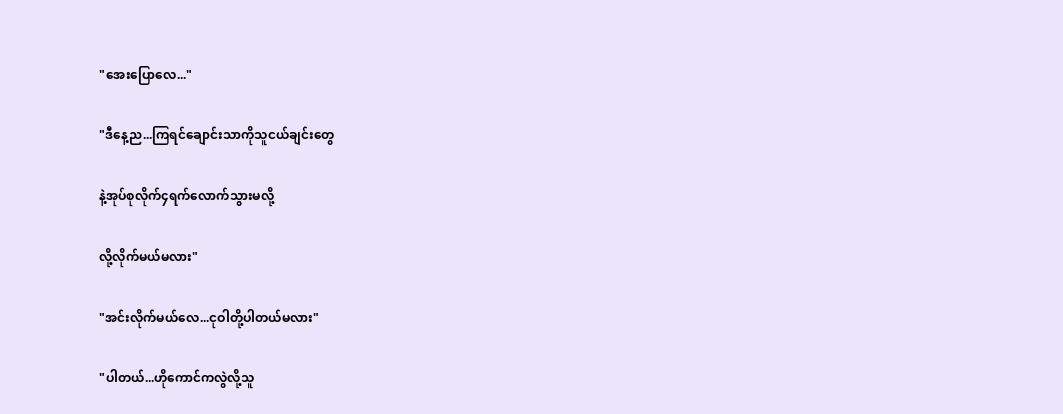"အေးပြောလေ..."

"ဒီနေ့ည...ကြရင်ချောင်းသာကိုသူငယ်ချင်းတွေ

နဲ့အုပ်စုလိုက်၄ရက်လောက်သွားမလို့

လို့လိုက်မယ်မလား"

"အင်းလိုက်မယ်လေ...ငုဝါတို့ပါတယ်မလား"

"ပါတယ်...ဟိုကောင်ကလွဲလို့သူ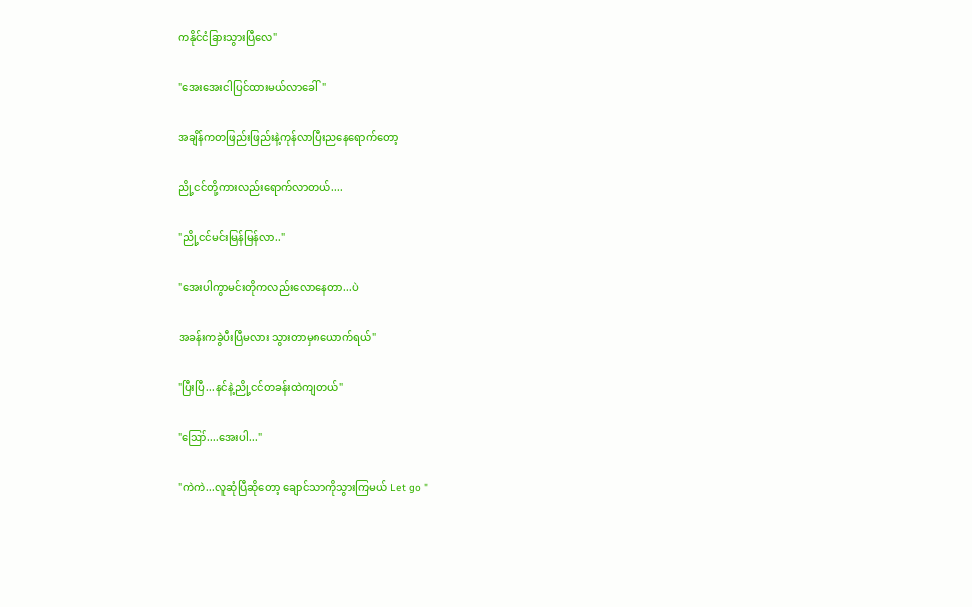ကနိုင်ငံခြားသွားပြီလေ"

"အေးအေးငါပြင်ထားမယ်လာခေါ်"

အချိန်ကတဖြည်းဖြည်းနဲ့ကုန်လာပြီးညနေရောက်တော့

ညို့ငင်တို့ကားလည်းရောက်လာတယ်....

"ညို့ငင်မင်းမြန်မြန်လာ.."

"အေးပါကွာမင်းတိုကလည်းလောနေတာ...ပဲ

အခန်းကခွဲပီးပြီမလား သွားတာမှ၈ယောက်ရယ်"

"ပြီးပြီ...နင်နဲ့ညို့ငင်တခန်းထဲကျတယ်"

"ဪ....အေးပါ..."

"ကဲကဲ...လူဆုံပြီဆိုတော့ ချောင်သာကိုသွားကြမယ် Let go "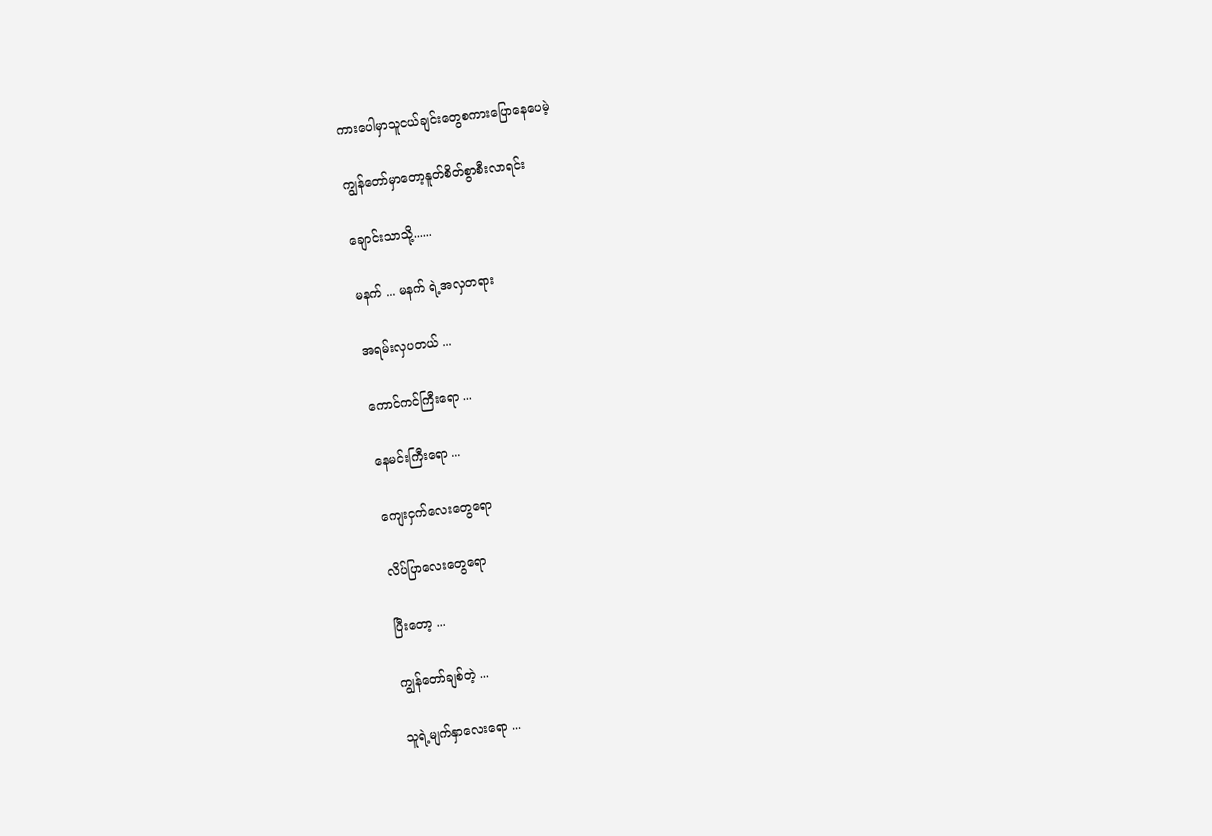ကားပေါမှာသူငယ်ချင်းတွေစကားပြောနေပေမဲ့

ကျွန်တော်မှာတော့နူတ်စိတ်စွာစီးလာရင်း

ချောင်းသာသို့......

မနက် ... မနက် ရဲ့အလှတရား

အရမ်းလှပတယ် ...

ကောင်ကင်ကြီးရော ...

နေမင်းကြီးရော ...

ကျေးငှက်လေးတွေရော

လိပ်ပြာလေးတွေရော

ပြီးတော့ ...

ကျွန်တော်ချစ်တဲ့ ...

သူရဲ့မျက်နှာလေးရော ...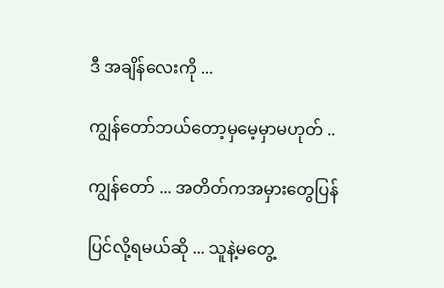ဒီ အချိန်လေးကို ...

ကျွန်တော်ဘယ်တော့မှမေ့မှာမဟုတ် ..

ကျွန်တော် ... အတိတ်ကအမှားတွေပြန်

ပြင်လို့ရမယ်ဆို ... သူနဲ့မတွေ့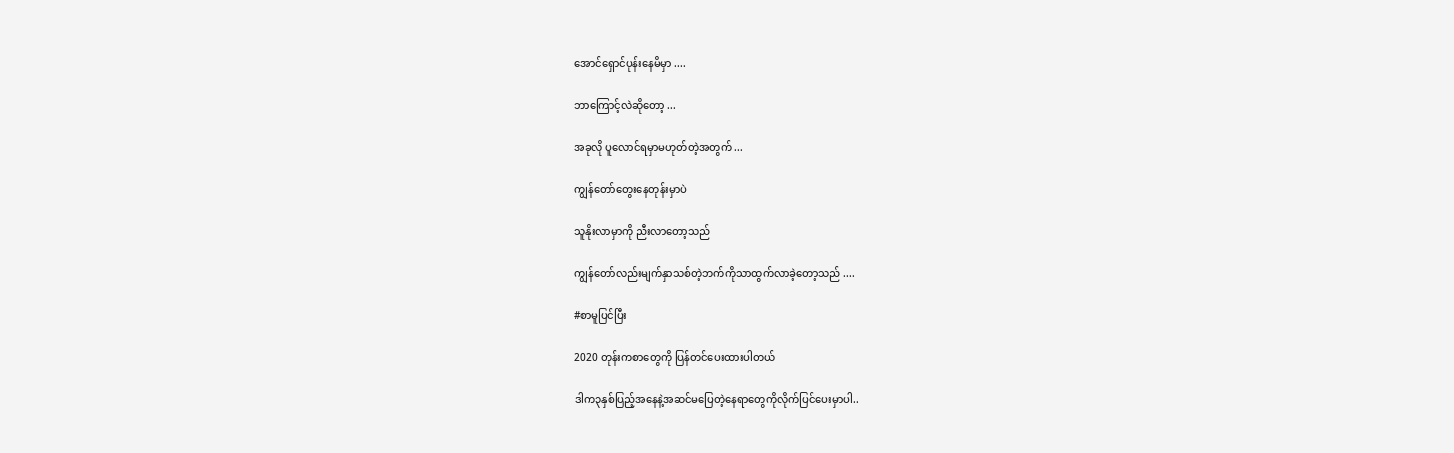အောင်ရှောင်ပုန်းနေမိမှာ ....

ဘာကြောင့်လဲဆိုတော့ ...

အခုလို ပူလောင်ရမှာမဟုတ်တဲ့အတွက် ...

ကျွန်တော်တွေးနေတုန်းမှာပဲ

သူနိုးလာမှာကို ညီးလာတော့သည်

ကျွန်တော်လည်းမျက်နှာသစ်တဲ့ဘက်ကိုသာထွက်လာခဲ့တော့သည် ....

#စာမူပြင်ပြီး

2020 တုန်းကစာတွေကို ပြန်တင်ပေးထားပါတယ်

ဒါက၃နှစ်ပြည့်အနေနဲ့အဆင်မပြေတဲ့နေရာတွေကိုလိုက်ပြင်ပေးမှာပါ..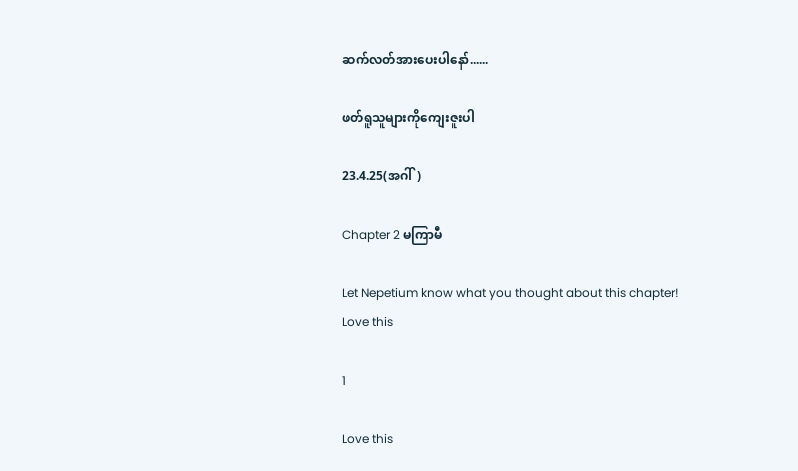ဆက်လတ်အားပေးပါနော်......

ဖတ်ရူသူများကိုကျေးဇူးပါ

23.4.25(အဂါ်)

Chapter 2 မကြာမီ

Let Nepetium know what you thought about this chapter!
Love this

1

Love this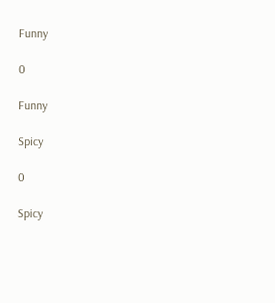Funny

0

Funny

Spicy

0

Spicy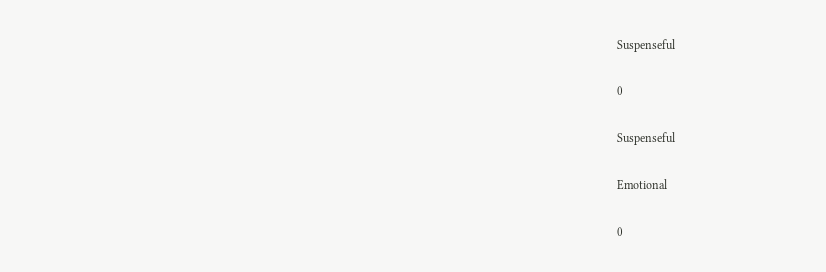Suspenseful

0

Suspenseful

Emotional

0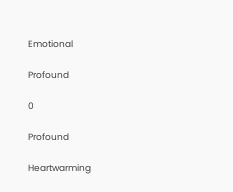Emotional

Profound

0

Profound

Heartwarming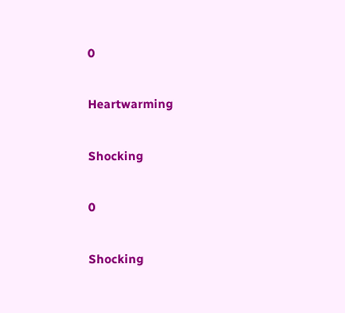0

Heartwarming

Shocking

0

Shocking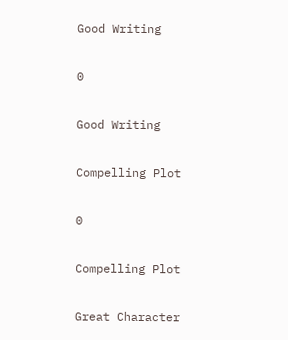Good Writing

0

Good Writing

Compelling Plot

0

Compelling Plot

Great Character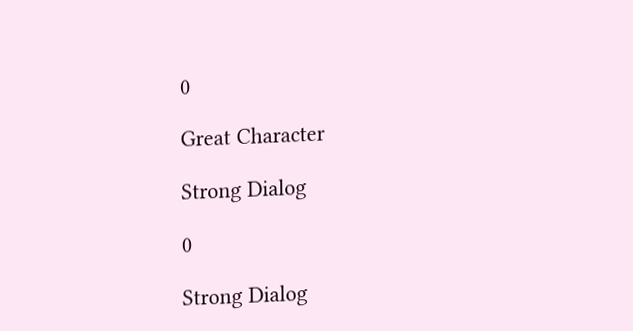0

Great Character

Strong Dialog

0

Strong Dialog